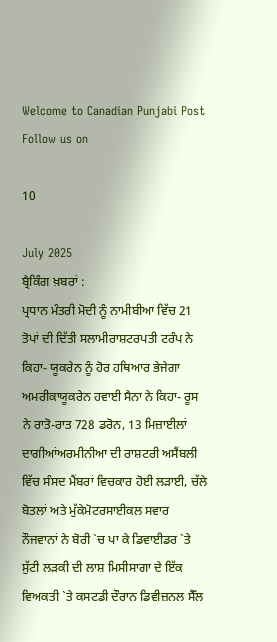Welcome to Canadian Punjabi Post
Follow us on

10

July 2025
ਬ੍ਰੈਕਿੰਗ ਖ਼ਬਰਾਂ :
ਪ੍ਰਧਾਨ ਮੰਤਰੀ ਮੋਦੀ ਨੂੰ ਨਾਮੀਬੀਆ ਵਿੱਚ 21 ਤੋਪਾਂ ਦੀ ਦਿੱਤੀ ਸਲਾਮੀਰਾਸ਼ਟਰਪਤੀ ਟਰੰਪ ਨੇ ਕਿਹਾ- ਯੂਕਰੇਨ ਨੂੰ ਹੋਰ ਹਥਿਆਰ ਭੇਜੇਗਾ ਅਮਰੀਕਾਯੂਕਰੇਨ ਹਵਾਈ ਸੈਨਾ ਨੇ ਕਿਹਾ- ਰੂਸ ਨੇ ਰਾਤੋ-ਰਾਤ 728 ਡਰੋਨ, 13 ਮਿਜ਼ਾਈਲਾਂ ਦਾਗੀਆਂਅਰਮੀਨੀਆ ਦੀ ਰਾਸ਼ਟਰੀ ਅਸੈਂਬਲੀ ਵਿੱਚ ਸੰਸਦ ਮੈਂਬਰਾਂ ਵਿਚਕਾਰ ਹੋਈ ਲੜਾਈ, ਚੱਲੇ ਬੋਤਲਾਂ ਅਤੇ ਮੁੱਕੇਮੋਟਰਸਾਈਕਲ ਸਵਾਰ ਨੌਜਵਾਨਾਂ ਨੇ ਬੋਰੀ `ਚ ਪਾ ਕੇ ਡਿਵਾਈਡਰ `ਤੇ ਸੁੱਟੀ ਲੜਕੀ ਦੀ ਲਾਸ਼ ਮਿਸੀਸਾਗਾ ਦੇ ਇੱਕ ਵਿਅਕਤੀ `ਤੇ ਕਸਟਡੀ ਦੌਰਾਨ ਡਿਵੀਜ਼ਨਲ ਸੈੱਲ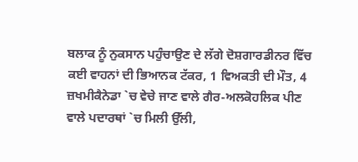ਬਲਾਕ ਨੂੰ ਨੁਕਸਾਨ ਪਹੁੰਚਾਉਣ ਦੇ ਲੱਗੇ ਦੋਸ਼ਗਾਰਡੀਨਰ ਵਿੱਚ ਕਈ ਵਾਹਨਾਂ ਦੀ ਭਿਆਨਕ ਟੱਕਰ, 1 ਵਿਅਕਤੀ ਦੀ ਮੌਤ, 4 ਜ਼ਖਮੀਕੈਨੇਡਾ `ਚ ਵੇਚੇ ਜਾਣ ਵਾਲੇ ਗੈਰ-ਅਲਕੋਹਲਿਕ ਪੀਣ ਵਾਲੇ ਪਦਾਰਥਾਂ `ਚ ਮਿਲੀ ਉੱਲੀ,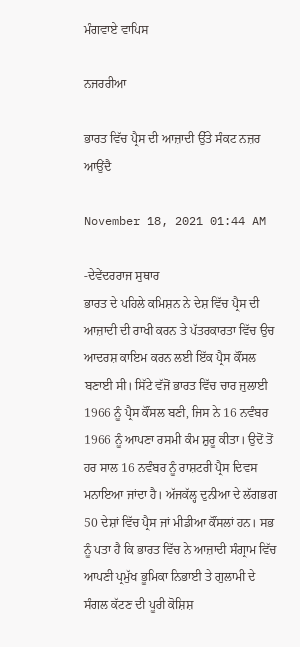ਮੰਗਵਾਏ ਵਾਪਿਸ

ਨਜਰਰੀਆ

ਭਾਰਤ ਵਿੱਚ ਪ੍ਰੈਸ ਦੀ ਆਜ਼ਾਦੀ ਉੱਤੇ ਸੰਕਟ ਨਜ਼ਰ ਆਉਂਦੈ

November 18, 2021 01:44 AM

-ਦੇਵੇਂਦਰਰਾਜ ਸੁਥਾਰ
ਭਾਰਤ ਦੇ ਪਹਿਲੇ ਕਮਿਸ਼ਨ ਨੇ ਦੇਸ਼ ਵਿੱਚ ਪ੍ਰੈਸ ਦੀ ਆਜ਼ਾਦੀ ਦੀ ਰਾਖੀ ਕਰਨ ਤੇ ਪੱਤਰਕਾਰਤਾ ਵਿੱਚ ਉਚ ਆਦਰਸ਼ ਕਾਇਮ ਕਰਨ ਲਈ ਇੱਕ ਪ੍ਰੈਸ ਕੌਂਸਲ ਬਣਾਈ ਸੀ। ਸਿੱਟੇ ਵੱਜੋਂ ਭਾਰਤ ਵਿੱਚ ਚਾਰ ਜੁਲਾਈ 1966 ਨੂੰ ਪ੍ਰੈਸ ਕੌਂਸਲ ਬਣੀ, ਜਿਸ ਨੇ 16 ਨਵੰਬਰ 1966 ਨੂੰ ਆਪਣਾ ਰਸਮੀ ਕੰਮ ਸ਼ੁਰੂ ਕੀਤਾ। ਉਦੋਂ ਤੋਂ ਹਰ ਸਾਲ 16 ਨਵੰਬਰ ਨੂੰ ਰਾਸ਼ਟਰੀ ਪ੍ਰੈਸ ਦਿਵਸ ਮਨਾਇਆ ਜਾਂਦਾ ਹੈ। ਅੱਜਕੱਲ੍ਹ ਦੁਨੀਆ ਦੇ ਲੱਗਭਗ 50 ਦੇਸ਼ਾਂ ਵਿੱਚ ਪ੍ਰੈਸ ਜਾਂ ਮੀਡੀਆ ਕੌਂਸਲਾਂ ਹਨ। ਸਭ ਨੂੰ ਪਤਾ ਹੈ ਕਿ ਭਾਰਤ ਵਿੱਚ ਨੇ ਆਜ਼ਾਦੀ ਸੰਗ੍ਰਾਮ ਵਿੱਚ ਆਪਣੀ ਪ੍ਰਮੁੱਖ ਭੂਮਿਕਾ ਨਿਭਾਈ ਤੇ ਗੁਲਾਮੀ ਦੇ ਸੰਗਲ ਕੱਟਣ ਦੀ ਪੂਰੀ ਕੋਸ਼ਿਸ਼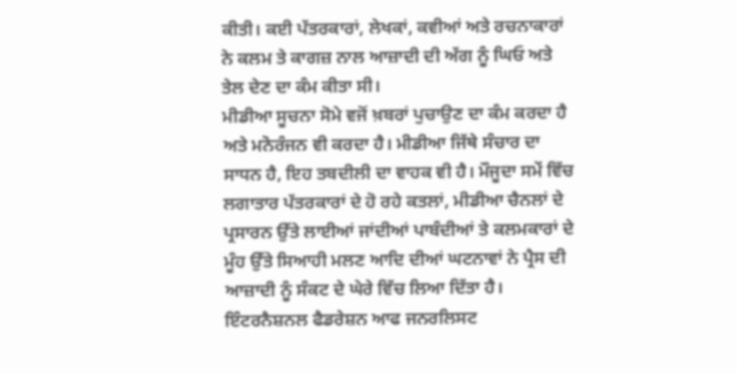ਕੀਤੀ। ਕਈ ਪੱਤਰਕਾਰਾਂ, ਲੇਖਕਾਂ, ਕਵੀਆਂ ਅਤੇ ਰਚਨਾਕਾਰਾਂ ਨੇ ਕਲਮ ਤੇ ਕਾਗਜ਼ ਨਾਲ ਆਜ਼ਾਦੀ ਦੀ ਅੱਗ ਨੂੰ ਘਿਓ ਅਤੇ ਤੇਲ ਦੇਣ ਦਾ ਕੰਮ ਕੀਤਾ ਸੀ।
ਮੀਡੀਆ ਸੂਚਨਾ ਸੋਮੇ ਵਜੋਂ ਖ਼ਬਰਾਂ ਪੁਚਾਉਣ ਦਾ ਕੰਮ ਕਰਦਾ ਹੈ ਅਤੇ ਮਨੋਰੰਜਨ ਵੀ ਕਰਦਾ ਹੈ। ਮੀਡੀਆ ਜਿੱਥੇ ਸੰਚਾਰ ਦਾ ਸਾਧਨ ਹੈ, ਇਹ ਤਬਦੀਲੀ ਦਾ ਵਾਹਕ ਵੀ ਹੈ। ਮੌਜੂਦਾ ਸਮੇਂ ਵਿੱਚ ਲਗਾਤਾਰ ਪੱਤਰਕਾਰਾਂ ਦੇ ਹੋ ਰਹੇ ਕਤਲਾਂ, ਮੀਡੀਆ ਚੈਨਲਾਂ ਦੇ ਪ੍ਰਸਾਰਨ ਉੱਤੇ ਲਾਈਆਂ ਜਾਂਦੀਆਂ ਪਾਬੰਦੀਆਂ ਤੇ ਕਲਮਕਾਰਾਂ ਦੇ ਮੂੰਹ ਉੱਤੇ ਸਿਆਹੀ ਮਲਣ ਆਦਿ ਦੀਆਂ ਘਟਨਾਵਾਂ ਨੇ ਪ੍ਰੈਸ ਦੀ ਆਜ਼ਾਦੀ ਨੂੰ ਸੰਕਟ ਦੇ ਘੇਰੇ ਵਿੱਚ ਲਿਆ ਦਿੱਤਾ ਹੈ।
ਇੰਟਰਨੈਸ਼ਨਲ ਫੈਡਰੇਸ਼ਨ ਆਫ ਜਨਰਲਿਸਟ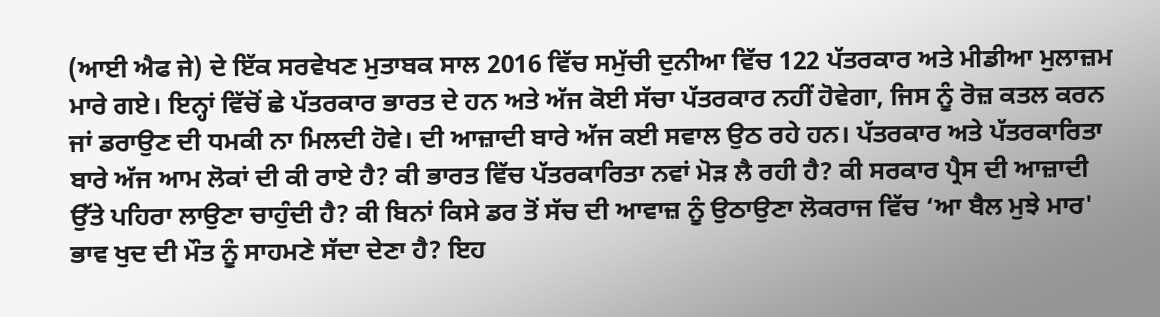(ਆਈ ਐਫ ਜੇ) ਦੇ ਇੱਕ ਸਰਵੇਖਣ ਮੁਤਾਬਕ ਸਾਲ 2016 ਵਿੱਚ ਸਮੁੱਚੀ ਦੁਨੀਆ ਵਿੱਚ 122 ਪੱਤਰਕਾਰ ਅਤੇ ਮੀਡੀਆ ਮੁਲਾਜ਼ਮ ਮਾਰੇ ਗਏ। ਇਨ੍ਹਾਂ ਵਿੱਚੋਂ ਛੇ ਪੱਤਰਕਾਰ ਭਾਰਤ ਦੇ ਹਨ ਅਤੇ ਅੱਜ ਕੋਈ ਸੱਚਾ ਪੱਤਰਕਾਰ ਨਹੀਂ ਹੋਵੇਗਾ, ਜਿਸ ਨੂੰ ਰੋਜ਼ ਕਤਲ ਕਰਨ ਜਾਂ ਡਰਾਉਣ ਦੀ ਧਮਕੀ ਨਾ ਮਿਲਦੀ ਹੋਵੇ। ਦੀ ਆਜ਼ਾਦੀ ਬਾਰੇ ਅੱਜ ਕਈ ਸਵਾਲ ਉਠ ਰਹੇ ਹਨ। ਪੱਤਰਕਾਰ ਅਤੇ ਪੱਤਰਕਾਰਿਤਾ ਬਾਰੇ ਅੱਜ ਆਮ ਲੋਕਾਂ ਦੀ ਕੀ ਰਾਏ ਹੈ? ਕੀ ਭਾਰਤ ਵਿੱਚ ਪੱਤਰਕਾਰਿਤਾ ਨਵਾਂ ਮੋੜ ਲੈ ਰਹੀ ਹੈ? ਕੀ ਸਰਕਾਰ ਪ੍ਰੈਸ ਦੀ ਆਜ਼ਾਦੀ ਉੱਤੇ ਪਹਿਰਾ ਲਾਉਣਾ ਚਾਹੁੰਦੀ ਹੈ? ਕੀ ਬਿਨਾਂ ਕਿਸੇ ਡਰ ਤੋਂ ਸੱਚ ਦੀ ਆਵਾਜ਼ ਨੂੰ ਉਠਾਉਣਾ ਲੋਕਰਾਜ ਵਿੱਚ ‘ਆ ਬੈਲ ਮੁਝੇ ਮਾਰ' ਭਾਵ ਖੁਦ ਦੀ ਮੌਤ ਨੂੰ ਸਾਹਮਣੇ ਸੱਦਾ ਦੇਣਾ ਹੈ? ਇਹ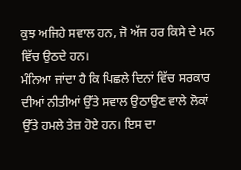ਕੁਝ ਅਜਿਹੇ ਸਵਾਲ ਹਨ, ਜੋ ਅੱਜ ਹਰ ਕਿਸੇ ਦੇ ਮਨ ਵਿੱਚ ਉਠਦੇ ਹਨ।
ਮੰਨਿਆ ਜਾਂਦਾ ਹੈ ਕਿ ਪਿਛਲੇ ਦਿਨਾਂ ਵਿੱਚ ਸਰਕਾਰ ਦੀਆਂ ਨੀਤੀਆਂ ਉੱਤੇ ਸਵਾਲ ਉਠਾਉਣ ਵਾਲੇ ਲੋਕਾਂ ਉੱਤੇ ਹਮਲੇ ਤੇਜ਼ ਹੋਏ ਹਨ। ਇਸ ਦਾ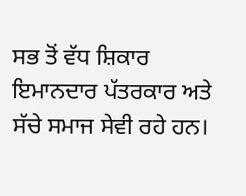ਸਭ ਤੋਂ ਵੱਧ ਸ਼ਿਕਾਰ ਇਮਾਨਦਾਰ ਪੱਤਰਕਾਰ ਅਤੇ ਸੱਚੇ ਸਮਾਜ ਸੇਵੀ ਰਹੇ ਹਨ।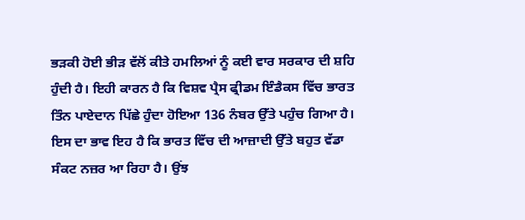ਭੜਕੀ ਹੋਈ ਭੀੜ ਵੱਲੋਂ ਕੀਤੇ ਹਮਲਿਆਂ ਨੂੰ ਕਈ ਵਾਰ ਸਰਕਾਰ ਦੀ ਸ਼ਹਿ ਹੁੰਦੀ ਹੈ। ਇਹੀ ਕਾਰਨ ਹੈ ਕਿ ਵਿਸ਼ਵ ਪ੍ਰੈਸ ਫ੍ਰੀਡਮ ਇੰਡੈਕਸ ਵਿੱਚ ਭਾਰਤ ਤਿੰਨ ਪਾਏਦਾਨ ਪਿੱਛੇ ਹੁੰਦਾ ਹੋਇਆ 136 ਨੰਬਰ ਉੱਤੇ ਪਹੁੰਚ ਗਿਆ ਹੈ। ਇਸ ਦਾ ਭਾਵ ਇਹ ਹੈ ਕਿ ਭਾਰਤ ਵਿੱਚ ਦੀ ਆਜ਼ਾਦੀ ਉੱਤੇ ਬਹੁਤ ਵੱਡਾ ਸੰਕਟ ਨਜ਼ਰ ਆ ਰਿਹਾ ਹੈ। ਉਂਝ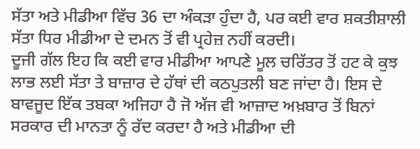ਸੱਤਾ ਅਤੇ ਮੀਡੀਆ ਵਿੱਚ 36 ਦਾ ਅੰਕੜਾ ਹੁੰਦਾ ਹੈ, ਪਰ ਕਈ ਵਾਰ ਸ਼ਕਤੀਸ਼ਾਲੀ ਸੱਤਾ ਧਿਰ ਮੀਡੀਆ ਦੇ ਦਮਨ ਤੋਂ ਵੀ ਪ੍ਰਹੇਜ਼ ਨਹੀਂ ਕਰਦੀ।
ਦੂਜੀ ਗੱਲ ਇਹ ਕਿ ਕਈ ਵਾਰ ਮੀਡੀਆ ਆਪਣੇ ਮੂਲ ਚਰਿੱਤਰ ਤੋਂ ਹਟ ਕੇ ਕੁਝ ਲਾਭ ਲਈ ਸੱਤਾ ਤੇ ਬਾਜ਼ਾਰ ਦੇ ਹੱਥਾਂ ਦੀ ਕਠਪੁਤਲੀ ਬਣ ਜਾਂਦਾ ਹੈ। ਇਸ ਦੇ ਬਾਵਜੂਦ ਇੱਕ ਤਬਕਾ ਅਜਿਹਾ ਹੈ ਜੋ ਅੱਜ ਵੀ ਆਜ਼ਾਦ ਅਖ਼ਬਾਰ ਤੋਂ ਬਿਨਾਂ ਸਰਕਾਰ ਦੀ ਮਾਨਤਾ ਨੂੰ ਰੱਦ ਕਰਦਾ ਹੈ ਅਤੇ ਮੀਡੀਆ ਦੀ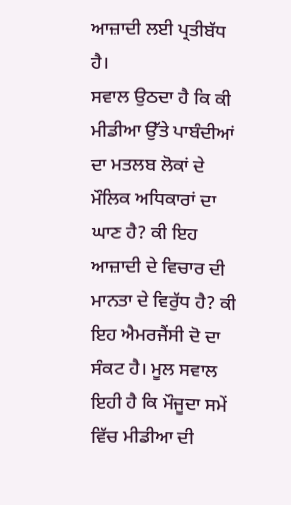ਆਜ਼ਾਦੀ ਲਈ ਪ੍ਰਤੀਬੱਧ ਹੈ।
ਸਵਾਲ ਉਠਦਾ ਹੈ ਕਿ ਕੀ ਮੀਡੀਆ ਉੱਤੇ ਪਾਬੰਦੀਆਂ ਦਾ ਮਤਲਬ ਲੋਕਾਂ ਦੇ ਮੌਲਿਕ ਅਧਿਕਾਰਾਂ ਦਾ ਘਾਣ ਹੈ? ਕੀ ਇਹ ਆਜ਼ਾਦੀ ਦੇ ਵਿਚਾਰ ਦੀ ਮਾਨਤਾ ਦੇ ਵਿਰੁੱਧ ਹੈ? ਕੀ ਇਹ ਐਮਰਜੈਂਸੀ ਦੋ ਦਾ ਸੰਕਟ ਹੈ। ਮੂਲ ਸਵਾਲ ਇਹੀ ਹੈ ਕਿ ਮੌਜੂਦਾ ਸਮੇਂ ਵਿੱਚ ਮੀਡੀਆ ਦੀ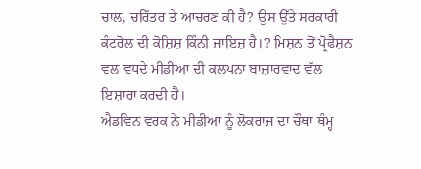ਚਾਲ, ਚਰਿੱਤਰ ਤੇ ਆਚਰਣ ਕੀ ਹੈ? ਉਸ ਉੱਤੇ ਸਰਕਾਰੀ ਕੰਟਰੋਲ ਦੀ ਕੋਸ਼ਿਸ਼ ਕਿੰਨੀ ਜਾਇਜ਼ ਹੈ।? ਮਿਸ਼ਨ ਤੋਂ ਪ੍ਰੋਫੈਸ਼ਨ ਵਲ ਵਧਦੇ ਮੀਡੀਆ ਦੀ ਕਲਪਨਾ ਬਾਜ਼ਾਰਵਾਦ ਵੱਲ ਇਸ਼ਾਰਾ ਕਰਦੀ ਹੈ।
ਐਡਵਿਨ ਵਰਕ ਨੇ ਮੀਡੀਆ ਨੂੰ ਲੋਕਰਾਜ ਦਾ ਚੌਥਾ ਥੰਮ੍ਹ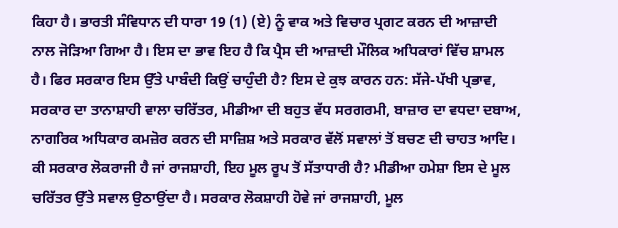ਕਿਹਾ ਹੈ। ਭਾਰਤੀ ਸੰਵਿਧਾਨ ਦੀ ਧਾਰਾ 19 (1) (ਏ) ਨੂੰ ਵਾਕ ਅਤੇ ਵਿਚਾਰ ਪ੍ਰਗਟ ਕਰਨ ਦੀ ਆਜ਼ਾਦੀ ਨਾਲ ਜੋੜਿਆ ਗਿਆ ਹੈ। ਇਸ ਦਾ ਭਾਵ ਇਹ ਹੈ ਕਿ ਪ੍ਰੈਸ ਦੀ ਆਜ਼ਾਦੀ ਮੌਲਿਕ ਅਧਿਕਾਰਾਂ ਵਿੱਚ ਸ਼ਾਮਲ ਹੈ। ਫਿਰ ਸਰਕਾਰ ਇਸ ਉੱਤੇ ਪਾਬੰਦੀ ਕਿਉਂ ਚਾਹੁੰਦੀ ਹੈ? ਇਸ ਦੇ ਕੁਝ ਕਾਰਨ ਹਨ: ਸੱਜੇ-ਪੱਖੀ ਪ੍ਰਭਾਵ, ਸਰਕਾਰ ਦਾ ਤਾਨਾਸ਼ਾਹੀ ਵਾਲਾ ਚਰਿੱਤਰ, ਮੀਡੀਆ ਦੀ ਬਹੁਤ ਵੱਧ ਸਰਗਰਮੀ, ਬਾਜ਼ਾਰ ਦਾ ਵਧਦਾ ਦਬਾਅ, ਨਾਗਰਿਕ ਅਧਿਕਾਰ ਕਮਜ਼ੋਰ ਕਰਨ ਦੀ ਸਾਜ਼ਿਸ਼ ਅਤੇ ਸਰਕਾਰ ਵੱਲੋਂ ਸਵਾਲਾਂ ਤੋਂ ਬਚਣ ਦੀ ਚਾਹਤ ਆਦਿ।
ਕੀ ਸਰਕਾਰ ਲੋਕਰਾਜੀ ਹੈ ਜਾਂ ਰਾਜਸ਼ਾਹੀ, ਇਹ ਮੂਲ ਰੂਪ ਤੋਂ ਸੱਤਾਧਾਰੀ ਹੈ? ਮੀਡੀਆ ਹਮੇਸ਼ਾ ਇਸ ਦੇ ਮੂਲ ਚਰਿੱਤਰ ਉੱਤੇ ਸਵਾਲ ਉਠਾਉਂਦਾ ਹੈ। ਸਰਕਾਰ ਲੋਕਸ਼ਾਹੀ ਹੋਵੇ ਜਾਂ ਰਾਜਸ਼ਾਹੀ, ਮੂਲ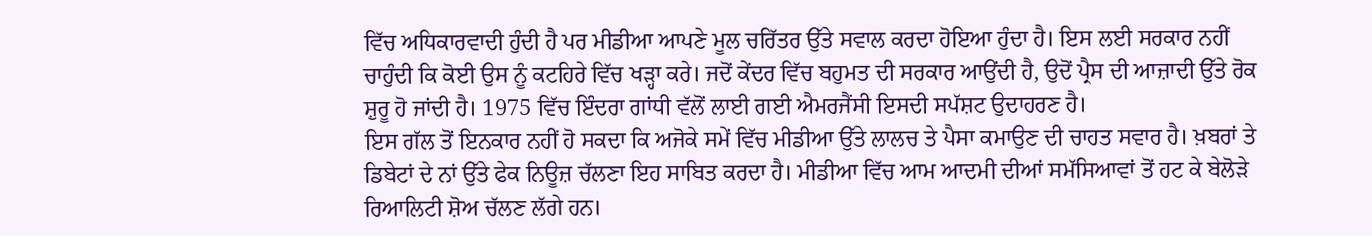ਵਿੱਚ ਅਧਿਕਾਰਵਾਦੀ ਹੁੰਦੀ ਹੈ ਪਰ ਮੀਡੀਆ ਆਪਣੇ ਮੂਲ ਚਰਿੱਤਰ ਉੱਤੇ ਸਵਾਲ ਕਰਦਾ ਹੋਇਆ ਹੁੰਦਾ ਹੈ। ਇਸ ਲਈ ਸਰਕਾਰ ਨਹੀਂ ਚਾਹੁੰਦੀ ਕਿ ਕੋਈ ਉਸ ਨੂੰ ਕਟਹਿਰੇ ਵਿੱਚ ਖੜ੍ਹਾ ਕਰੇ। ਜਦੋਂ ਕੇਂਦਰ ਵਿੱਚ ਬਹੁਮਤ ਦੀ ਸਰਕਾਰ ਆਉਂਦੀ ਹੈ, ਉਦੋਂ ਪ੍ਰੈਸ ਦੀ ਆਜ਼ਾਦੀ ਉੱਤੇ ਰੋਕ ਸ਼ੁਰੂ ਹੋ ਜਾਂਦੀ ਹੈ। 1975 ਵਿੱਚ ਇੰਦਰਾ ਗਾਂਧੀ ਵੱਲੋਂ ਲਾਈ ਗਈ ਐਮਰਜੈਂਸੀ ਇਸਦੀ ਸਪੱਸ਼ਟ ਉਦਾਹਰਣ ਹੈ।
ਇਸ ਗੱਲ ਤੋਂ ਇਨਕਾਰ ਨਹੀਂ ਹੋ ਸਕਦਾ ਕਿ ਅਜੋਕੇ ਸਮੇਂ ਵਿੱਚ ਮੀਡੀਆ ਉੱਤੇ ਲਾਲਚ ਤੇ ਪੈਸਾ ਕਮਾਉਣ ਦੀ ਚਾਹਤ ਸਵਾਰ ਹੈ। ਖ਼ਬਰਾਂ ਤੇ ਡਿਬੇਟਾਂ ਦੇ ਨਾਂ ਉੱਤੇ ਫੇਕ ਨਿਊਜ਼ ਚੱਲਣਾ ਇਹ ਸਾਬਿਤ ਕਰਦਾ ਹੈ। ਮੀਡੀਆ ਵਿੱਚ ਆਮ ਆਦਮੀ ਦੀਆਂ ਸਮੱਸਿਆਵਾਂ ਤੋਂ ਹਟ ਕੇ ਬੇਲੋੜੇ ਰਿਆਲਿਟੀ ਸ਼ੋਅ ਚੱਲਣ ਲੱਗੇ ਹਨ।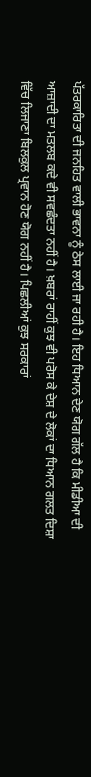ਪੱਤਰਕਾਰਿਤਾ ਦੀ ਜਨਹਿਤ ਵਾਲੀ ਭਾਵਨਾ ਨੂੰ ਠੇਸ ਲਾਈ ਜਾ ਰਹੀ ਹੈ। ਇਹ ਧਿਆਨ ਦੇਣ ਯੋਗ ਗੱਲ ਹੈ ਕਿ ਮੀਡੀਆ ਦੀ ਆਜ਼ਾਦੀ ਦਾ ਮਤਲਬ ਕਦੇ ਵੀ ਸਵਛੰਦਤਾ ਨਹੀਂ ਹੈ। ਖ਼ਬਰਾਂ ਰਾਹੀਂ ਕੁਝ ਵੀ ਪਰੋਸ ਕੇ ਦੇਸ਼ ਦੇ ਲੋਕਾਂ ਦਾ ਧਿਆਨ ਗਲਤ ਦਿਸ਼ਾ ਵਿੱਚ ਲਿਜਾਣਾ ਬਿਲਕੁਲ ਪ੍ਰਵਾਨ ਹੋਣ ਯੋਗ ਨਹੀਂ ਹੈ। ਪਿਛਲੀਆਂ ਕੁਝ ਸਰਕਾਰਾਂ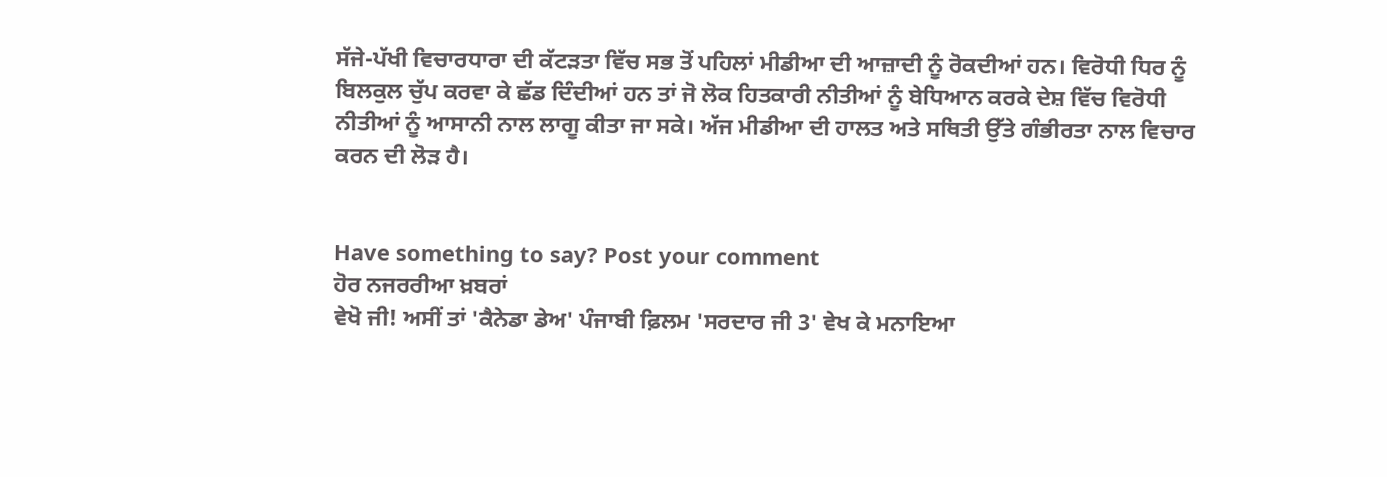ਸੱਜੇ-ਪੱਖੀ ਵਿਚਾਰਧਾਰਾ ਦੀ ਕੱਟੜਤਾ ਵਿੱਚ ਸਭ ਤੋਂ ਪਹਿਲਾਂ ਮੀਡੀਆ ਦੀ ਆਜ਼ਾਦੀ ਨੂੰ ਰੋਕਦੀਆਂ ਹਨ। ਵਿਰੋਧੀ ਧਿਰ ਨੂੰ ਬਿਲਕੁਲ ਚੁੱਪ ਕਰਵਾ ਕੇ ਛੱਡ ਦਿੰਦੀਆਂ ਹਨ ਤਾਂ ਜੋ ਲੋਕ ਹਿਤਕਾਰੀ ਨੀਤੀਆਂ ਨੂੰ ਬੇਧਿਆਨ ਕਰਕੇ ਦੇਸ਼ ਵਿੱਚ ਵਿਰੋਧੀ ਨੀਤੀਆਂ ਨੂੰ ਆਸਾਨੀ ਨਾਲ ਲਾਗੂ ਕੀਤਾ ਜਾ ਸਕੇ। ਅੱਜ ਮੀਡੀਆ ਦੀ ਹਾਲਤ ਅਤੇ ਸਥਿਤੀ ਉੱਤੇ ਗੰਭੀਰਤਾ ਨਾਲ ਵਿਚਾਰ ਕਰਨ ਦੀ ਲੋੜ ਹੈ।


Have something to say? Post your comment
ਹੋਰ ਨਜਰਰੀਆ ਖ਼ਬਰਾਂ
ਵੇਖੋ ਜੀ! ਅਸੀਂ ਤਾਂ 'ਕੈਨੇਡਾ ਡੇਅ' ਪੰਜਾਬੀ ਫ਼ਿਲਮ 'ਸਰਦਾਰ ਜੀ 3' ਵੇਖ ਕੇ ਮਨਾਇਆ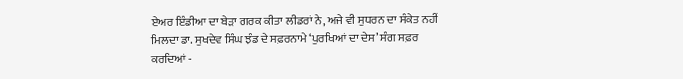ਏਅਰ ਇੰਡੀਆ ਦਾ ਬੇੜਾ ਗਰਕ ਕੀਤਾ ਲੀਡਰਾਂ ਨੇ, ਅਜੇ ਵੀ ਸੁਧਰਨ ਦਾ ਸੰਕੇਤ ਨਹੀਂ ਮਿਲਦਾ ਡਾ. ਸੁਖਦੇਵ ਸਿੰਘ ਝੰਡ ਦੇ ਸਫ਼ਰਨਾਮੇ ‘ਪੁਰਖਿਆਂ ਦਾ ਦੇਸ’ ਸੰਗ ਸਫ਼ਰ ਕਰਦਿਆਂ -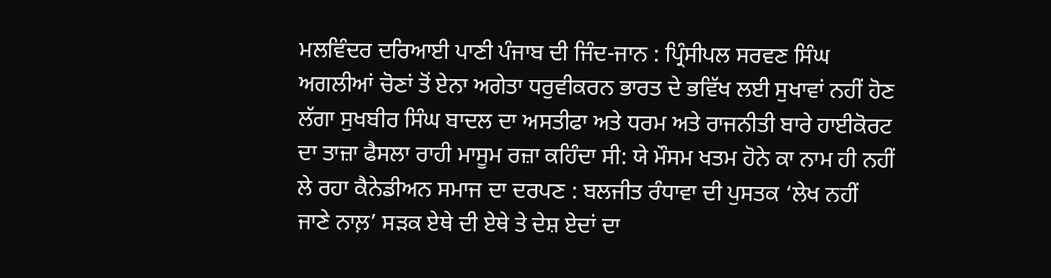ਮਲਵਿੰਦਰ ਦਰਿਆਈ ਪਾਣੀ ਪੰਜਾਬ ਦੀ ਜਿੰਦ-ਜਾਨ : ਪ੍ਰਿੰਸੀਪਲ ਸਰਵਣ ਸਿੰਘ ਅਗਲੀਆਂ ਚੋਣਾਂ ਤੋਂ ਏਨਾ ਅਗੇਤਾ ਧਰੁਵੀਕਰਨ ਭਾਰਤ ਦੇ ਭਵਿੱਖ ਲਈ ਸੁਖਾਵਾਂ ਨਹੀਂ ਹੋਣ ਲੱਗਾ ਸੁਖਬੀਰ ਸਿੰਘ ਬਾਦਲ ਦਾ ਅਸਤੀਫਾ ਅਤੇ ਧਰਮ ਅਤੇ ਰਾਜਨੀਤੀ ਬਾਰੇ ਹਾਈਕੋਰਟ ਦਾ ਤਾਜ਼ਾ ਫੈਸਲਾ ਰਾਹੀ ਮਾਸੂਮ ਰਜ਼ਾ ਕਹਿੰਦਾ ਸੀ: ਯੇ ਮੌਸਮ ਖਤਮ ਹੋਨੇ ਕਾ ਨਾਮ ਹੀ ਨਹੀਂ ਲੇ ਰਹਾ ਕੈਨੇਡੀਅਨ ਸਮਾਜ ਦਾ ਦਰਪਣ : ਬਲਜੀਤ ਰੰਧਾਵਾ ਦੀ ਪੁਸਤਕ ‘ਲੇਖ ਨਹੀਂ ਜਾਣੇ ਨਾਲ਼’ ਸੜਕ ਏਥੇ ਦੀ ਏਥੇ ਤੇ ਦੇਸ਼ ਏਦਾਂ ਦਾ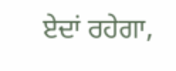ਏਦਾਂ ਰਹੇਗਾ,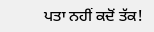ਪਤਾ ਨਹੀਂ ਕਦੋਂ ਤੱਕ!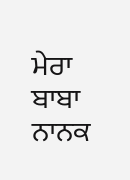ਮੇਰਾ ਬਾਬਾ ਨਾਨਕ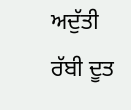ਅਦੁੱਤੀ ਰੱਬੀ ਦੂਤ